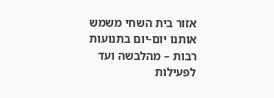אזור בית השחי משמש אותנו יום-יום בתנועות רבות – מהלבשה ועד לפעילות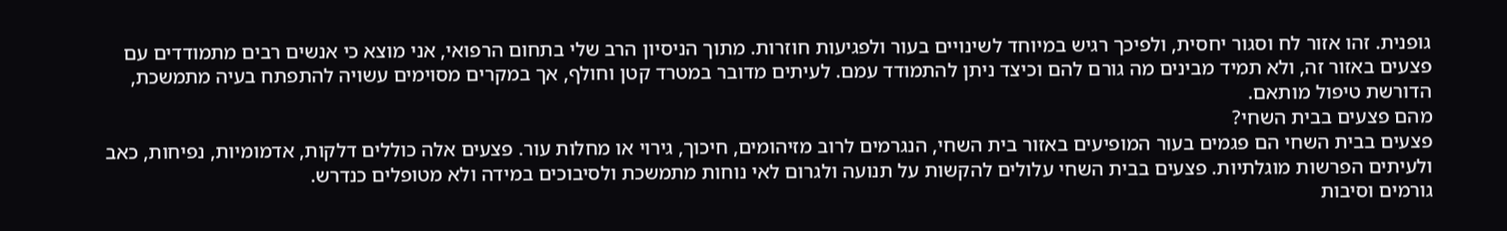גופנית. זהו אזור לח וסגור יחסית, ולפיכך רגיש במיוחד לשינויים בעור ולפגיעות חוזרות. מתוך הניסיון הרב שלי בתחום הרפואי, אני מוצא כי אנשים רבים מתמודדים עם פצעים באזור זה, ולא תמיד מבינים מה גורם להם וכיצד ניתן להתמודד עמם. לעיתים מדובר במטרד קטן וחולף, אך במקרים מסוימים עשויה להתפתח בעיה מתמשכת, הדורשת טיפול מותאם.
מהם פצעים בבית השחי?
פצעים בבית השחי הם פגמים בעור המופיעים באזור בית השחי, הנגרמים לרוב מזיהומים, חיכוך, גירוי או מחלות עור. פצעים אלה כוללים דלקות, אדמומיות, נפיחות, כאב ולעיתים הפרשות מוגלתיות. פצעים בבית השחי עלולים להקשות על תנועה ולגרום לאי נוחות מתמשכת ולסיבוכים במידה ולא מטופלים כנדרש.
גורמים וסיבות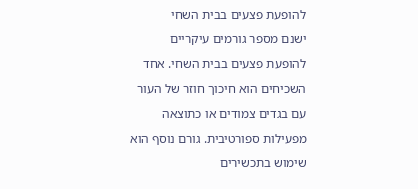להופעת פצעים בבית השחי
ישנם מספר גורמים עיקריים להופעת פצעים בבית השחי. אחד השכיחים הוא חיכוך חוזר של העור עם בגדים צמודים או כתוצאה מפעילות ספורטיבית. גורם נוסף הוא שימוש בתכשירים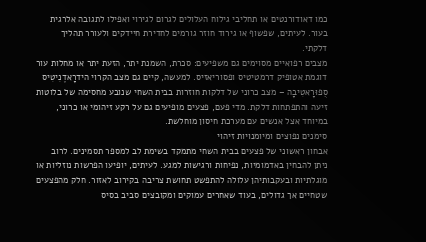כמו דאודורנטים או תחליבי גילוח העלולים לגרום לגירוי ואפילו לתגובה אלרגית בעור. לעיתים, שפשוף או גירוד חוזר גורמים לחדירת חיידקים ולעורר תהליך דלקתי.
מצבים רפואיים מסוימים גם משפיעים: סכרת, השמנת יתר, הזעת יתר או מחלות עור דוגמת אטופיק דרמטיטיס ופסוריאזיס. למעשה, קיים גם מצב הקרוי הידרָאדֶנִיטִיס סֻפוּרָאטִיבָה – מצב כרוני של דלקות חוזרות בבית השחי שנובע מחסימה של בלוטות זיעה והתפתחות דלקת. מדי פעם, פצעים מופיעים גם על רקע זיהומי או כרוני, במיוחד אצל אנשים עם מערכת חיסון מוחלשת.
סימנים נפוצים ומיומנויות זיהוי
אבחון ראשוני של פצעים בבית השחי מתמקד בשימת לב למספר תסמינים. לרוב ניתן להבחין באדמומיות, נפיחות ורגישות למגע. לעיתים, יופיעו הפרשות נוזליות או מוגלתיות ובעקבותיהן עלולה להתפשט תחושת צריבה בקירוב לאזור. חלק מהפצעים שטחיים אך גדולים, בעוד שאחרים עמוקים ומקובצים סביב בסיס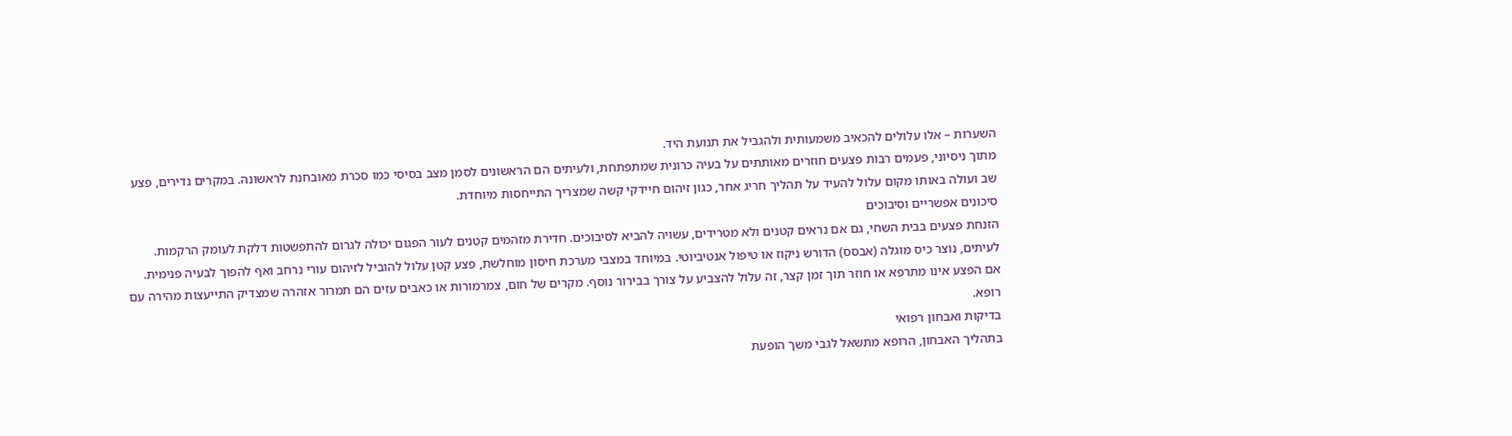השערות – אלו עלולים להכאיב משמעותית ולהגביל את תנועת היד.
מתוך ניסיוני, פעמים רבות פצעים חוזרים מאותתים על בעיה כרונית שמתפתחת, ולעיתים הם הראשונים לסמן מצב בסיסי כמו סכרת מאובחנת לראשונה. במקרים נדירים, פצע שב ועולה באותו מקום עלול להעיד על תהליך חריג אחר, כגון זיהום חיידקי קשה שמצריך התייחסות מיוחדת.
סיכונים אפשריים וסיבוכים
הזנחת פצעים בבית השחי, גם אם נראים קטנים ולא מטרידים, עשויה להביא לסיבוכים. חדירת מזהמים קטנים לעור הפגום יכולה לגרום להתפשטות דלקת לעומק הרקמות. לעיתים, נוצר כיס מוגלה (אבסס) הדורש ניקוז או טיפול אנטיביוטי. במיוחד במצבי מערכת חיסון מוחלשת, פצע קטן עלול להוביל לזיהום עורי נרחב ואף להפוך לבעיה פנימית.
אם הפצע אינו מתרפא או חוזר תוך זמן קצר, זה עלול להצביע על צורך בבירור נוסף. מקרים של חום, צמרמורות או כאבים עזים הם תמרור אזהרה שמצדיק התייעצות מהירה עם רופא.
בדיקות ואבחון רפואי
בתהליך האבחון, הרופא מתשאל לגבי משך הופעת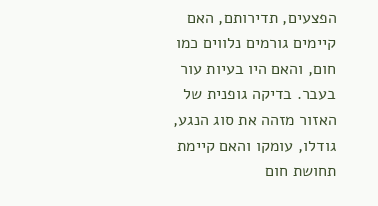הפצעים, תדירותם, האם קיימים גורמים נלווים כמו חום, והאם היו בעיות עור בעבר. בדיקה גופנית של האזור מזהה את סוג הנגע, גודלו, עומקו והאם קיימת תחושת חום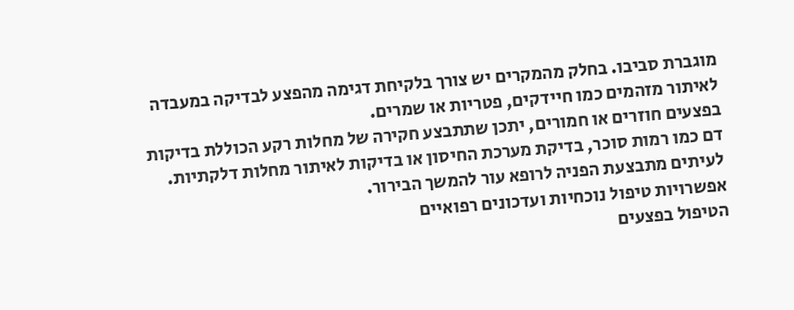מוגברת סביבו. בחלק מהמקרים יש צורך בלקיחת דגימה מהפצע לבדיקה במעבדה לאיתור מזהמים כמו חיידקים, פטריות או שמרים.
בפצעים חוזרים או חמורים, יתכן שתתבצע חקירה של מחלות רקע הכוללת בדיקות דם כמו רמות סוכר, בדיקת מערכת החיסון או בדיקות לאיתור מחלות דלקתיות. לעיתים מתבצעת הפניה לרופא עור להמשך הבירור.
אפשרויות טיפול נוכחיות ועדכונים רפואיים
הטיפול בפצעים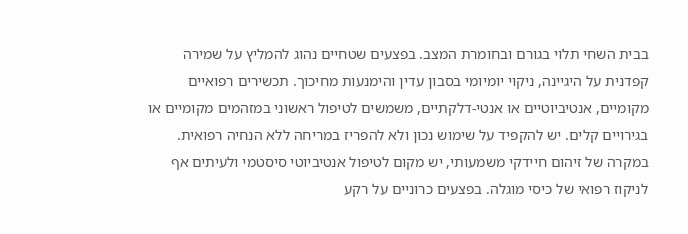בבית השחי תלוי בגורם ובחומרת המצב. בפצעים שטחיים נהוג להמליץ על שמירה קפדנית על היגיינה, ניקוי יומיומי בסבון עדין והימנעות מחיכוך. תכשירים רפואיים מקומיים, אנטיביוטיים או אנטי-דלקתיים, משמשים לטיפול ראשוני במזהמים מקומיים או בגירויים קלים. יש להקפיד על שימוש נכון ולא להפריז במריחה ללא הנחיה רפואית.
במקרה של זיהום חיידקי משמעותי, יש מקום לטיפול אנטיביוטי סיסטמי ולעיתים אף לניקוז רפואי של כיסי מוגלה. בפצעים כרוניים על רקע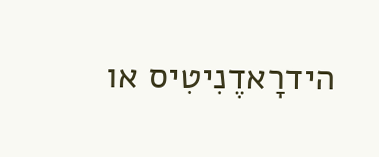הידרָאדֶנִיטִיס או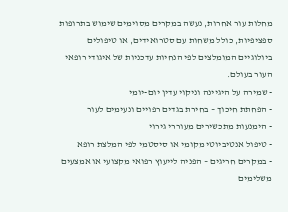מחלות עור אחרות, נעשה במקרים מסוימים שימוש בתרופות ספציפיות, כולל משחות עם סטרואידים, או טיפולים ביולוגיים המומלצים לפי הנחיות עדכניות של איגודי רופאי העור בעולם.
- שמירה על היגיינה וניקוי עדין יום-יומי
- הפחתת חיכוך – בחירת בגדים רפויים ונעימים לעור
- הימנעות מתכשירים מעוררי גירוי
- טיפול אנטיביוטי מקומי או סיסטמי לפי המלצת רופא
- במקרים חריגים – הפניה לייעוץ רפואי מקצועי או אמצעים משלימים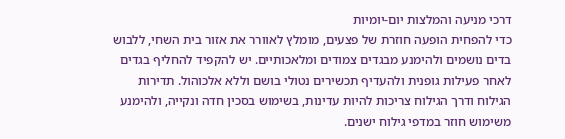דרכי מניעה והמלצות יום-יומיות
כדי להפחית הופעה חוזרת של פצעים, מומלץ לאוורר את אזור בית השחי, ללבוש בדים נושמים ולהימנע מבגדים צמודים ומלאכותיים. יש להקפיד להחליף בגדים לאחר פעילות גופנית ולהעדיף תכשירים נטולי בושם וללא אלכוהול. תדירות הגילוח ודרך הגילוח צריכות להיות עדינות, בשימוש בסכין חדה ונקייה, ולהימנע משימוש חוזר במדפי גילוח ישנים.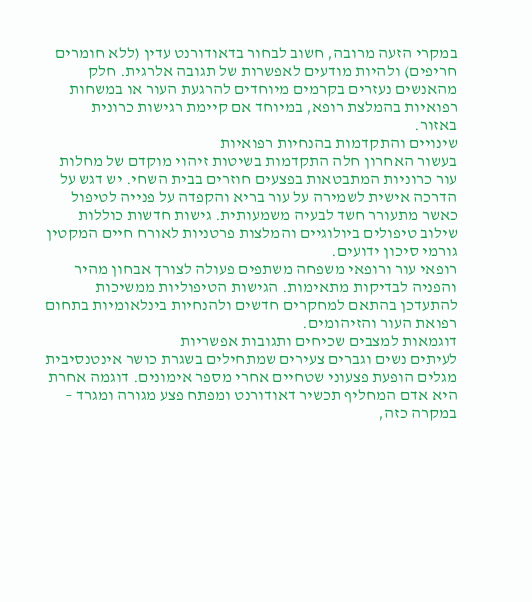במקרי הזעה מרובה, חשוב לבחור בדאודורנט עדין (ללא חומרים חריפים) ולהיות מודעים לאפשרות של תגובה אלרגית. חלק מהאנשים נעזרים בקרמים מיוחדים להרגעת העור או במשחות רפואיות בהמלצת רופא, במיוחד אם קיימת רגישות כרונית באזור.
שינויים והתקדמות בהנחיות רפואיות
בעשור האחרון חלה התקדמות בשיטות זיהוי מוקדם של מחלות עור כרוניות המתבטאות בפצעים חוזרים בבית השחי. יש דגש על הדרכה אישית לשמירה על עור בריא והקפדה על פנייה לטיפול כאשר מתעורר חשד לבעיה משמעותית. גישות חדשות כוללות שילוב טיפולים ביולוגיים והמלצות פרטניות לאורח חיים המקטין גורמי סיכון ידועים.
רופאי עור ורופאי משפחה משתפים פעולה לצורך אבחון מהיר והפניה לבדיקות מתאימות. הגישות הטיפוליות ממשיכות להתעדכן בהתאם למחקרים חדשים ולהנחיות בינלאומיות בתחום רפואת העור והזיהומים.
דוגמאות למצבים שכיחים ותגובות אפשריות
לעיתים נשים וגברים צעירים שמתחילים בשגרת כושר אינטנסיבית מגלים הופעת פצעוני שטחיים אחרי מספר אימונים. דוגמה אחרת היא אדם המחליף תכשיר דאודורנט ומפתח פצע מגורה ומגרד – במקרה כזה,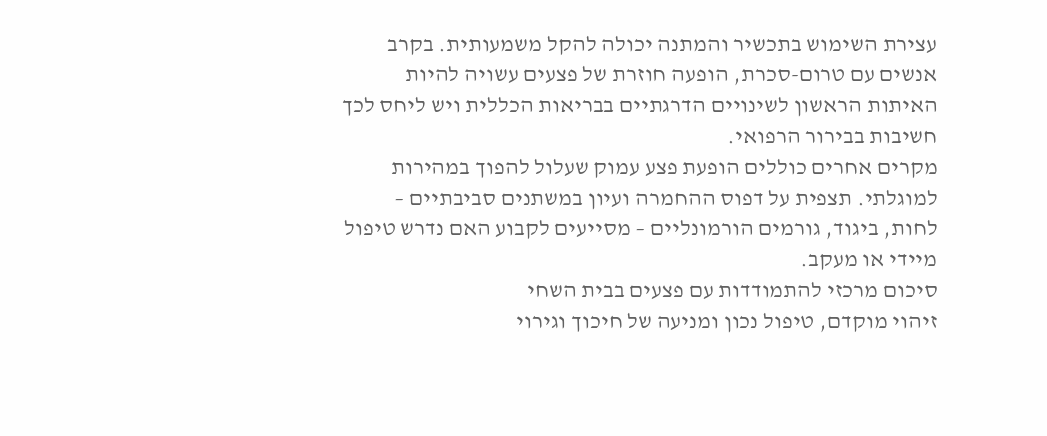עצירת השימוש בתכשיר והמתנה יכולה להקל משמעותית. בקרב אנשים עם טרום-סכרת, הופעה חוזרת של פצעים עשויה להיות האיתות הראשון לשינויים הדרגתיים בבריאות הכללית ויש ליחס לכך חשיבות בבירור הרפואי.
מקרים אחרים כוללים הופעת פצע עמוק שעלול להפוך במהירות למוגלתי. תצפית על דפוס ההחמרה ועיון במשתנים סביבתיים – לחות, ביגוד, גורמים הורמונליים – מסייעים לקבוע האם נדרש טיפול מיידי או מעקב.
סיכום מרכזי להתמודדות עם פצעים בבית השחי
זיהוי מוקדם, טיפול נכון ומניעה של חיכוך וגירוי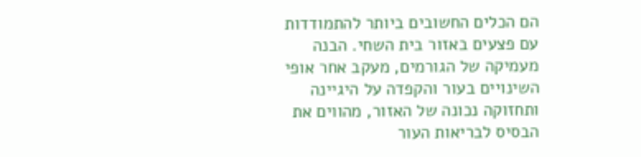הם הכלים החשובים ביותר להתמודדות עם פצעים באזור בית השחי. הבנה מעמיקה של הגורמים, מעקב אחר אופי השינויים בעור והקפדה על היגיינה ותחזוקה נכונה של האזור, מהווים את הבסיס לבריאות העור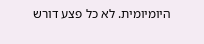היומיומית. לא כל פצע דורש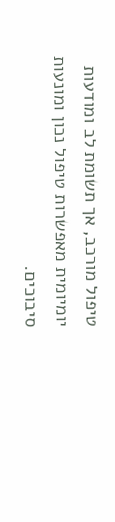טיפול מורכב, אך תשומת לב ומודעות יומיומית מאפשרות טיפול נכון ומונעות סיבוכים.